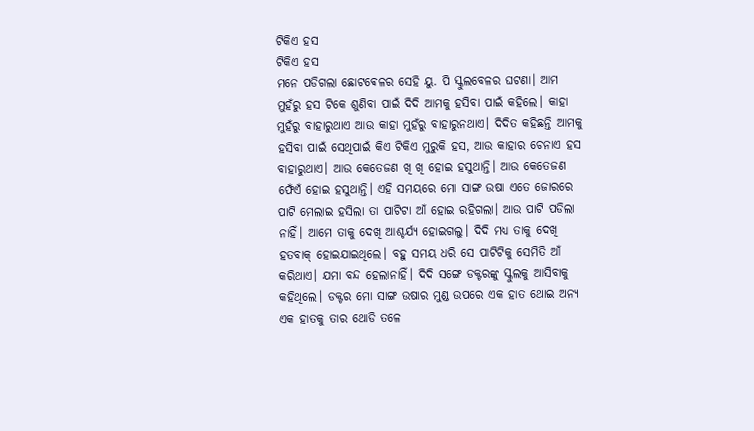ଟିକିଏ ହସ
ଟିକିଏ ହସ
ମନେ ପଡିଗଲା ଛୋଟଵେଳର ସେହି ୟୁ. ପି ସ୍କୁଲବେଳର ଘଟଣା। ଆମ ମୁହଁରୁ ହସ ଟିକେ ଶୁଣିବା ପାଇଁ ଦିଦି ଆମକୁ ହସିବା ପାଇଁ କହିଲେ। କାହା ମୁହଁରୁ ବାହାରୁଥାଏ ଆଉ କାହା ମୁହଁରୁ ବାହାରୁନଥାଏ। ଦିଦିତ କହିଛନ୍ତି ଆମକୁ ହସିବା ପାଇଁ ସେଥିପାଇଁ କିଏ ଟିକିଏ ମୁରୁକି ହସ, ଆଉ କାହାର ଚେନାଏ ହସ ବାହାରୁଥାଏ। ଆଉ କେତେଜଣ ଖି ଖି ହୋଇ ହସୁଥାନ୍ତି। ଆଉ କେତେଜଣ ଫେଁଏଁ ହୋଇ ହସୁଥାନ୍ତି। ଏହି ସମୟରେ ମୋ ସାଙ୍ଗ ଉଷା ଏତେ ଜୋରରେ ପାଟି ମେଲାଇ ହସିଲା ତା ପାଟିଟା ଆଁ ହୋଇ ରହିଗଲା। ଆଉ ପାଟି ପଡିଲା ନାହିଁ। ଆମେ ତାକୁ ଦେଖି ଆଶ୍ଚର୍ଯ୍ୟ ହୋଇଗଲୁ। ଦିଦି ମଧ୍ୟ ତାକୁ ଦେଖି ହତବାକ୍ ହୋଇଯାଇଥିଲେ। ବହୁ ସମୟ ଧରି ସେ ପାଟିଟିକୁ ସେମିତି ଆଁ କରିଥାଏ। ଯମା ବନ୍ଦ ହେଲାନାହିଁ। ଦିଦି ସଙ୍ଗେ ଡକ୍ଟରଙ୍କୁ ସ୍କୁଲକୁ ଆସିବାକୁ କହିଥିଲେ। ଡକ୍ଟର ମୋ ସାଙ୍ଗ ଉଷାର ମୁଣ୍ଡ ଉପରେ ଏକ ହାତ ଥୋଇ ଅନ୍ୟ ଏକ ହାତକୁ ତାର ଥୋଡି ତଳେ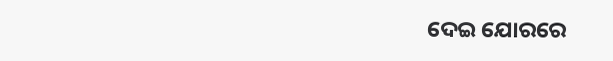ଦେଇ ଯୋରରେ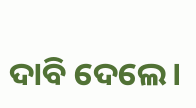ଦାବି ଦେଲେ।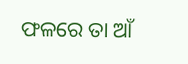ଫଳରେ ତା ଆଁ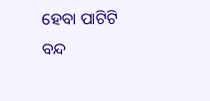ହେବା ପାଟିଟି ବନ୍ଦ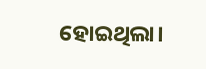ହୋଇଥିଲା।